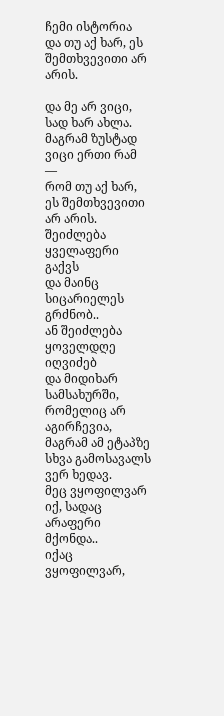ჩემი ისტორია
და თუ აქ ხარ, ეს შემთხვევითი არ არის.

და მე არ ვიცი, სად ხარ ახლა.
მაგრამ ზუსტად ვიცი ერთი რამ —
რომ თუ აქ ხარ, ეს შემთხვევითი არ არის.
შეიძლება ყველაფერი გაქვს
და მაინც სიცარიელეს გრძნობ..
ან შეიძლება ყოველდღე იღვიძებ
და მიდიხარ სამსახურში,
რომელიც არ აგირჩევია,
მაგრამ ამ ეტაპზე სხვა გამოსავალს ვერ ხედავ.
მეც ვყოფილვარ იქ, სადაც არაფერი მქონდა..
იქაც ვყოფილვარ,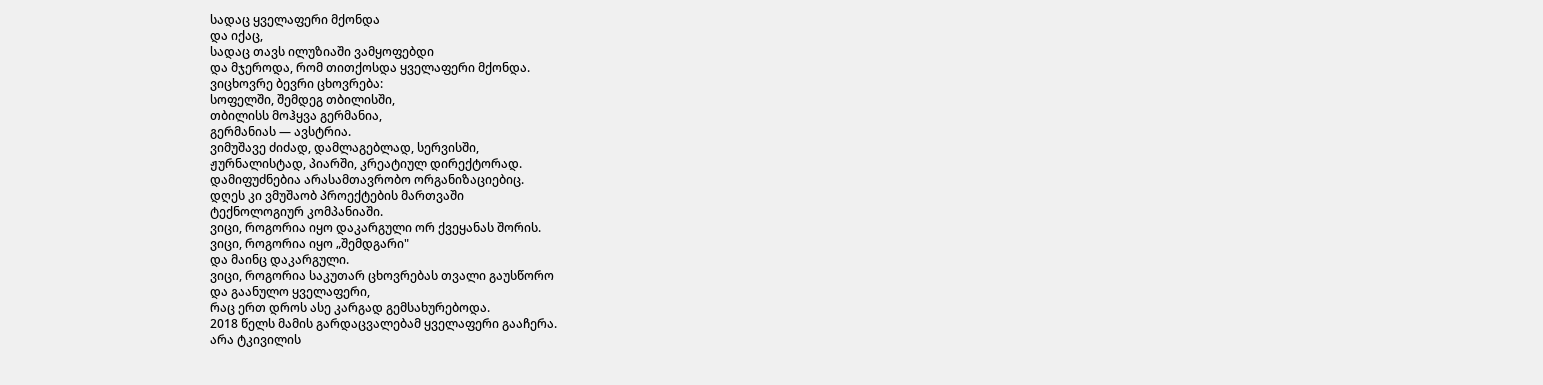სადაც ყველაფერი მქონდა
და იქაც,
სადაც თავს ილუზიაში ვამყოფებდი
და მჯეროდა, რომ თითქოსდა ყველაფერი მქონდა.
ვიცხოვრე ბევრი ცხოვრება:
სოფელში, შემდეგ თბილისში,
თბილისს მოჰყვა გერმანია,
გერმანიას — ავსტრია.
ვიმუშავე ძიძად, დამლაგებლად, სერვისში,
ჟურნალისტად, პიარში, კრეატიულ დირექტორად.
დამიფუძნებია არასამთავრობო ორგანიზაციებიც.
დღეს კი ვმუშაობ პროექტების მართვაში
ტექნოლოგიურ კომპანიაში.
ვიცი, როგორია იყო დაკარგული ორ ქვეყანას შორის.
ვიცი, როგორია იყო „შემდგარი"
და მაინც დაკარგული.
ვიცი, როგორია საკუთარ ცხოვრებას თვალი გაუსწორო
და გაანულო ყველაფერი,
რაც ერთ დროს ასე კარგად გემსახურებოდა.
2018 წელს მამის გარდაცვალებამ ყველაფერი გააჩერა.
არა ტკივილის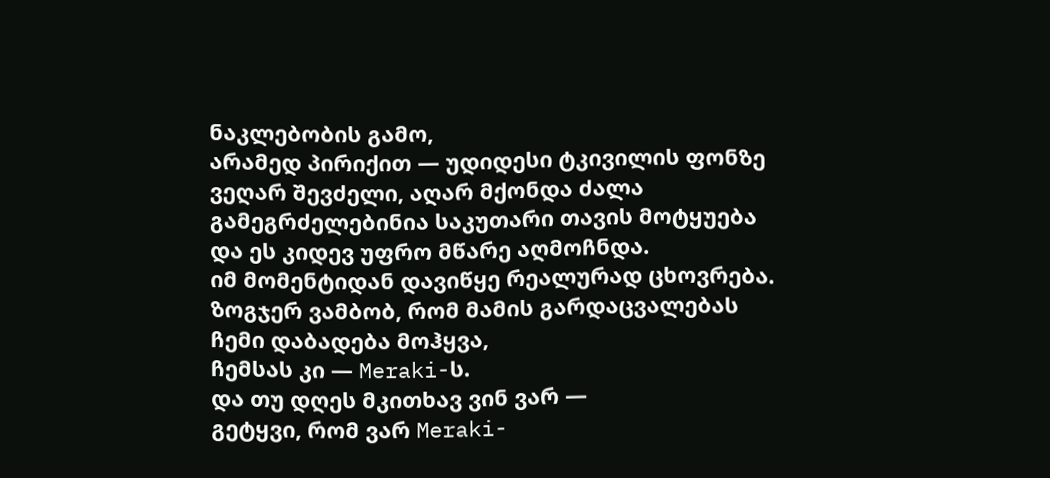ნაკლებობის გამო,
არამედ პირიქით — უდიდესი ტკივილის ფონზე
ვეღარ შევძელი, აღარ მქონდა ძალა
გამეგრძელებინია საკუთარი თავის მოტყუება
და ეს კიდევ უფრო მწარე აღმოჩნდა.
იმ მომენტიდან დავიწყე რეალურად ცხოვრება.
ზოგჯერ ვამბობ, რომ მამის გარდაცვალებას
ჩემი დაბადება მოჰყვა,
ჩემსას კი — Meraki-ს.
და თუ დღეს მკითხავ ვინ ვარ —
გეტყვი, რომ ვარ Meraki-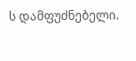ს დამფუძნებელი.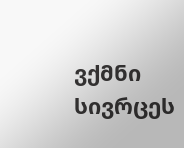ვქმნი სივრცეს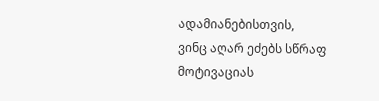ადამიანებისთვის,
ვინც აღარ ეძებს სწრაფ მოტივაციას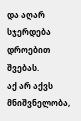და აღარ სჯერდება დროებით შვებას.
აქ არ აქვს მნიშვნელობა,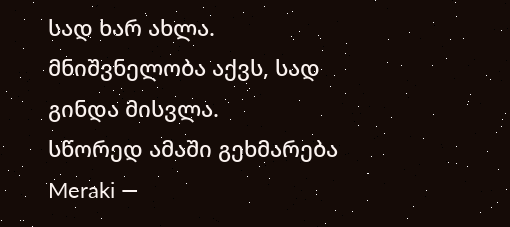სად ხარ ახლა.
მნიშვნელობა აქვს, სად გინდა მისვლა.
სწორედ ამაში გეხმარება Meraki —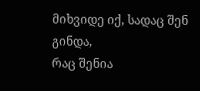მიხვიდე იქ, სადაც შენ გინდა,
რაც შენია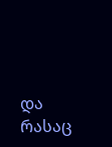და რასაც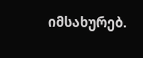იმსახურებ.